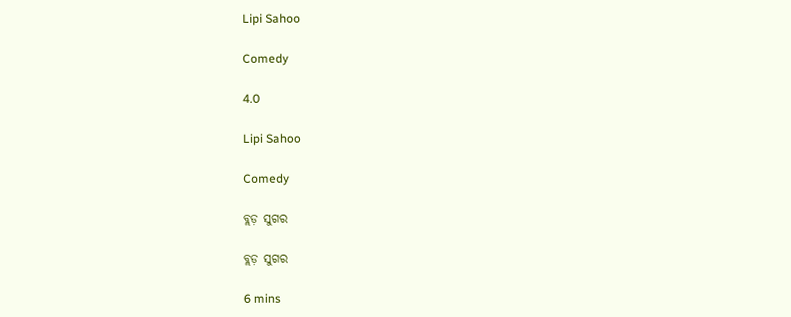Lipi Sahoo

Comedy

4.0

Lipi Sahoo

Comedy

ବ୍ଲଡ଼ ସୁଗର

ବ୍ଲଡ଼ ସୁଗର

6 mins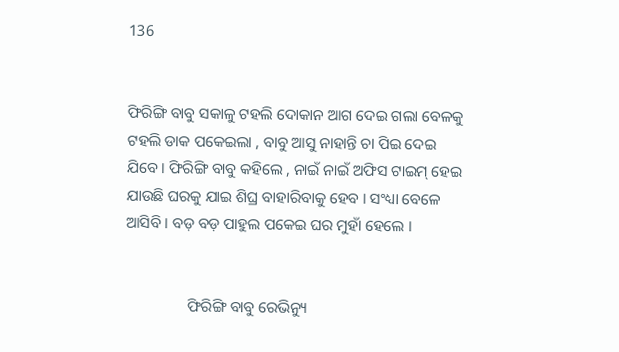136


ଫିରିଙ୍ଗି ବାବୁ ସକାଳୁ ଟହଲି ଦୋକାନ ଆଗ ଦେଇ ଗଲା ବେଳକୁ ଟହଲି ଡାକ ପକେଇଲା , ବାବୁ ଆସୁ ନାହାନ୍ତି ଚା ପିଇ ଦେଇ ଯିବେ । ଫିରିଙ୍ଗି ବାବୁ କହିଲେ , ନାଇଁ ନାଇଁ ଅଫିସ ଟାଇମ୍ ହେଇ ଯାଉଛି ଘରକୁ ଯାଇ ଶିଘ୍ର ବାହାରିବାକୁ ହେବ । ସଂଧ୍ୟା ବେଳେ ଆସିବି । ବଡ଼ ବଡ଼ ପାହୁଲ ପକେଇ ଘର ମୁହାଁ ହେଲେ ।


                ଫିରିଙ୍ଗି ବାବୁ ରେଭିନ୍ୟୁ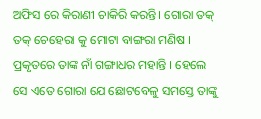ଅଫିସ ରେ କିରାଣୀ ଚାକିରି କରନ୍ତି। ଗୋରା ତକ୍ ତକ୍ ଚେହେରା କୁ ମୋଟା ବାଙ୍ଗରା ମଣିଷ । ପ୍ରକୃତରେ ତାଙ୍କ ନାଁ ଗଙ୍ଗାଧର ମହାନ୍ତି । ହେଲେ ସେ ଏତେ ଗୋରା ଯେ ଛୋଟବେଳୁ ସମସ୍ତେ ତାଙ୍କୁ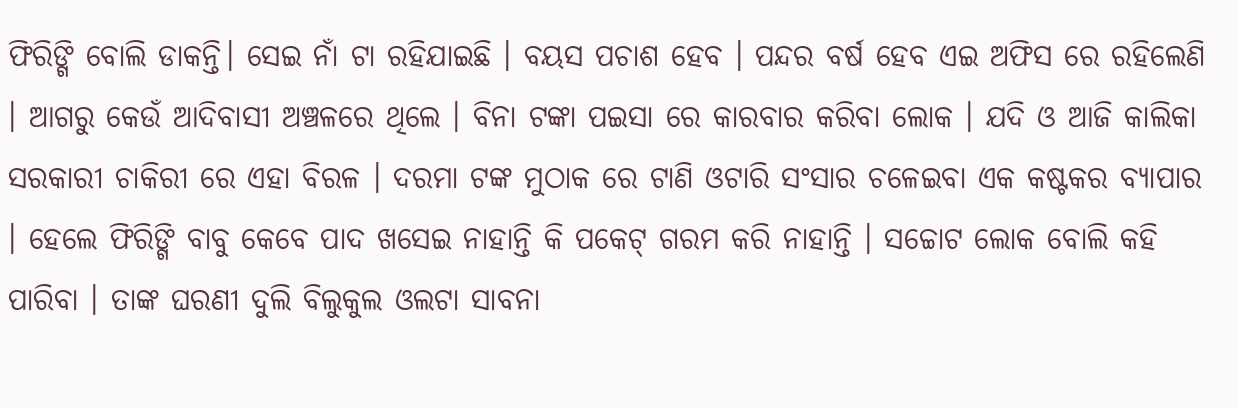ଫିରିଙ୍ଗି ବୋଲି ଡାକନ୍ତି। ସେଇ ନାଁ ଟା ରହିଯାଇଛି । ବୟସ ପଚାଶ ହେବ । ପନ୍ଦର ବର୍ଷ ହେବ ଏଇ ଅଫିସ ରେ ରହିଲେଣି । ଆଗରୁ କେଉଁ ଆଦିବାସୀ ଅଞ୍ଚଳରେ ଥିଲେ । ବିନା ଟଙ୍କା ପଇସା ରେ କାରବାର କରିବା ଲୋକ । ଯଦି ଓ ଆଜି କାଲିକା ସରକାରୀ ଚାକିରୀ ରେ ଏହା ବିରଳ । ଦରମା ଟଙ୍କ ମୁଠାକ ରେ ଟାଣି ଓଟାରି ସଂସାର ଚଳେଇବା ଏକ କଷ୍ଟକର ବ୍ୟାପାର । ହେଲେ ଫିରିଙ୍ଗି ବାବୁ କେବେ ପାଦ ଖସେଇ ନାହାନ୍ତି କି ପକେଟ୍ ଗରମ କରି ନାହାନ୍ତି । ସଚ୍ଚୋଟ ଲୋକ ବୋଲି କହି ପାରିବା । ତାଙ୍କ ଘରଣୀ ଦୁଲି ବିଲୁକୁଲ ଓଲଟା ସାବନା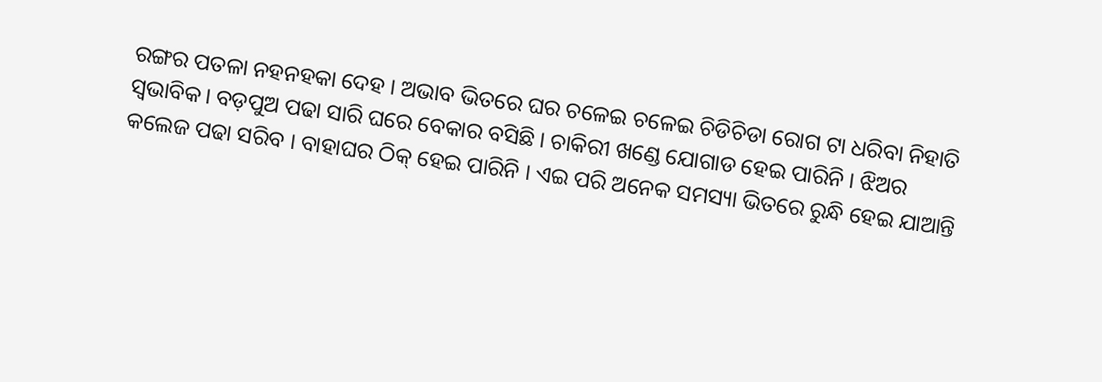ରଙ୍ଗର ପତଳା ନହନହକା ଦେହ । ଅଭାବ ଭିତରେ ଘର ଚଳେଇ ଚଳେଇ ଚିଡିଚିଡା ରୋଗ ଟା ଧରିବା ନିହାତି ସ୍ୱଭାବିକ। ବଡ଼ପୁଅ ପଢା ସାରି ଘରେ ବେକାର ବସିଛି । ଚାକିରୀ ଖଣ୍ଡେ ଯୋଗାଡ ହେଇ ପାରିନି । ଝିଅର କଲେଜ ପଢା ସରିବ । ବାହାଘର ଠିକ୍ ହେଇ ପାରିନି । ଏଇ ପରି ଅନେକ ସମସ୍ୟା ଭିତରେ ରୁନ୍ଧି ହେଇ ଯାଆନ୍ତି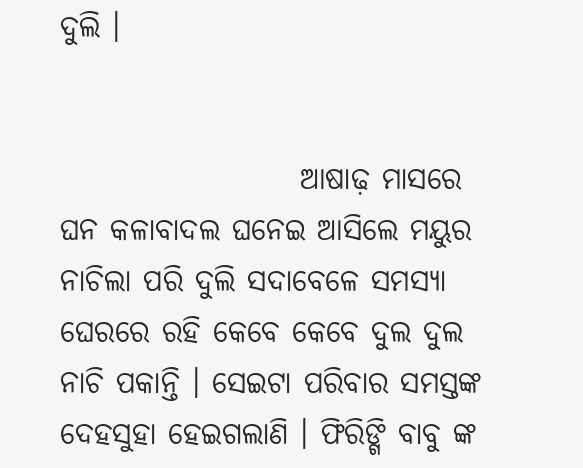ଦୁଲି ।


                    ଆଷାଢ଼ ମାସରେ ଘନ କଳାବାଦଲ ଘନେଇ ଆସିଲେ ମୟୁର ନାଚିଲା ପରି ଦୁଲି ସଦାବେଳେ ସମସ୍ୟା ଘେରରେ ରହି କେବେ କେବେ ଦୁଲ ଦୁଲ ନାଚି ପକାନ୍ତି । ସେଇଟା ପରିବାର ସମସ୍ତଙ୍କ ଦେହସୁହା ହେଇଗଲାଣି । ଫିରିଙ୍ଗି ବାବୁ ଙ୍କ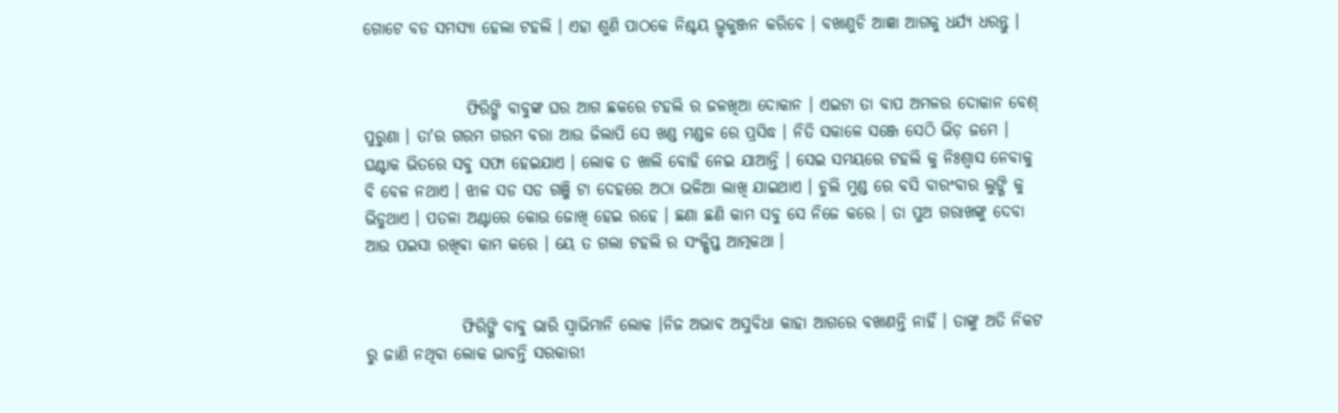ଗୋଟେ ବଡ ସମସ୍ୟା ହେଲା ଟହଲି । ଏହା ଶୁଣି ପାଠକେ ନିଶ୍ଚୟ ଭ୍ରୃକୁଞ୍ଜନ କରିବେ । ବଖାଣୁଚି ଆଜ୍ଞା ଆଗକୁ ଧର୍ଯ୍ୟ ଧରନ୍ତୁ ।


                ଫିରିଙ୍ଗି ବାବୁଙ୍କ ଘର ଆଗ ଛକରେ ଟହଲି ର ଜଳଖିଆ ଦୋକାନ । ଏଇଟା ତା ବାପ ଅମଳର ଦୋକାନ ବେଶ୍ ପୁରୁଣା । ତା'ର ଗରମ ଗରମ ବରା ଆଉ ଜିଲାପି ସେ ଖଣ୍ଡ ମଣ୍ଡଳ ରେ ପ୍ରସିଦ୍ଧ । ନିତି ସକାଳେ ସଞ୍ଜେ ସେଠି ଭିଡ଼ ଜମେ । ଘଣ୍ଟାକ ଭିତରେ ସବୁ ସଫା ହେଇଯାଏ । ଲୋକ ତ ଖାଲି ବୋହି ନେଇ ଯାଆନ୍ତି । ସେଇ ସମୟରେ ଟହଲି କୁ ନିଃଶ୍ୱାସ ନେବାକୁ ବି ବେଳ ନଥାଏ । ଝାଳ ସଡ ସଡ ଗଞ୍ଜି ଟା ଦେହରେ ଅଠା ଭଳିଆ ଲାଖି ଯାଇଥାଏ । ଚୁଲି ମୁଣ୍ଡ ରେ ବସି ବାରଂବାର ଲୁଙ୍ଗି କୁ ଭିଡୁଥାଏ । ପତଳା ଅଣ୍ଟାରେ କୋଉ ଜୋଖି ହେଇ ରହେ । ଛଣା ଛଣି କାମ ସବୁ ସେ ନିଜେ କରେ । ତା ପୁଅ ଗରାଖଙ୍କୁ ଦେବା ଆଉ ପଇସା ରଖିବା କାମ କରେ । ୟେ ତ ଗଲା ଟହଲି ର ସଂକ୍ଷିପ୍ତ ଆତ୍ମକଥା ।


               ଫିରିଙ୍ଗି ବାବୁ ଭାରି ସ୍ବାଭିମାନି ଲୋକ ।ନିଜ ଅଭାବ ଅସୁବିଧା କାହା ଆଗରେ ବଖାଣନ୍ତି ନାହିଁ । ତାଙ୍କୁ ଅତି ନିକଟ ରୁ ଜାଣି ନଥିବା ଲୋକ ଭାବନ୍ତି ସରକାରୀ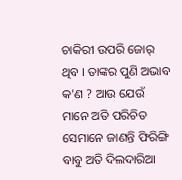ଚାକିରୀ ଉପରି ଜୋର୍ ଥିବ । ତାଙ୍କର ପୁଣି ଅଭାବ କ'ଣ ? ଆଉ ଯେଉଁ ମାନେ ଅତି ପରିଚିତ ସେମାନେ ଜାଣନ୍ତି ଫିରିଙ୍ଗି ବାବୁ ଅତି ଦିଲଦାରିଆ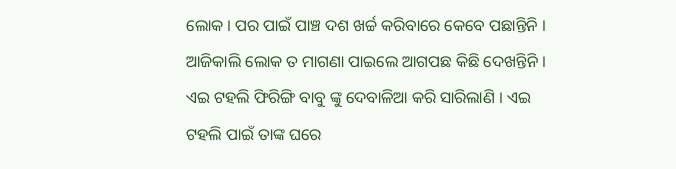ଲୋକ । ପର ପାଇଁ ପାଞ୍ଚ ଦଶ ଖର୍ଚ୍ଚ କରିବାରେ କେବେ ପଛାନ୍ତିନି । ଆଜିକାଲି ଲୋକ ତ ମାଗଣା ପାଇଲେ ଆଗପଛ କିଛି ଦେଖନ୍ତିନି । ଏଇ ଟହଲି ଫିରିଙ୍ଗି ବାବୁ ଙ୍କୁ ଦେବାଳିଆ କରି ସାରିଲାଣି । ଏଇ ଟହଲି ପାଇଁ ତାଙ୍କ ଘରେ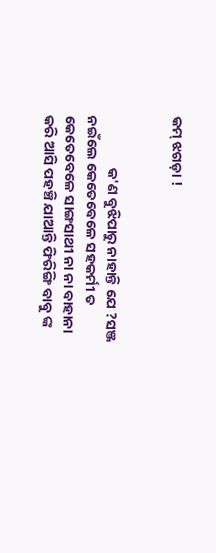କମ୍ ଝଗଡ଼ା !


                କ'ଣ ବୁଝିପାରୁ ନାହାନ୍ତି ଯେ ?ସଞ୍ଜ ନଇଁଲେ କେତେବେଳେ ସହକର୍ମୀ ତ କେତେବେଳେ ସାଙ୍ଗସାଥୀ ନା ନା ବାହାନା କରି ଆସି ପହଞ୍ଚି ଯାଆନ୍ତି ଫିରିଙ୍ଗି ବାବୁ ଙ୍କ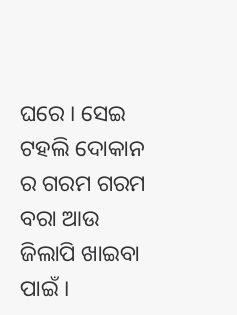ଘରେ । ସେଇ ଟହଲି ଦୋକାନ ର ଗରମ ଗରମ ବରା ଆଉ ଜିଲାପି ଖାଇବା ପାଇଁ ।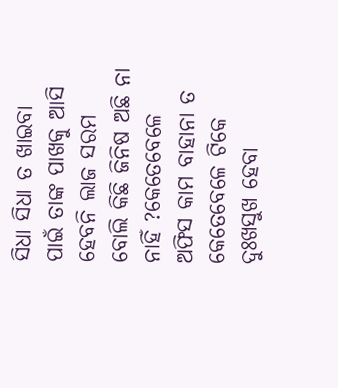ସିଧା ସିଧା ତ ଖାଇବା ପାଇଁ ତାଙ୍କ ପାଖକୁ ଆସି ହେବନି ଲାଜ ସରମ ବୋଲି କିଛି ଜିନିଷ ଅଛି ନା ନାହିଁ ?କେତେବେଳେ ଅଫିସ କାମ ବାହାନା ତ କେତେବେଳେ ଟିକେ ଦୁଃଖସୁଖ ହେବା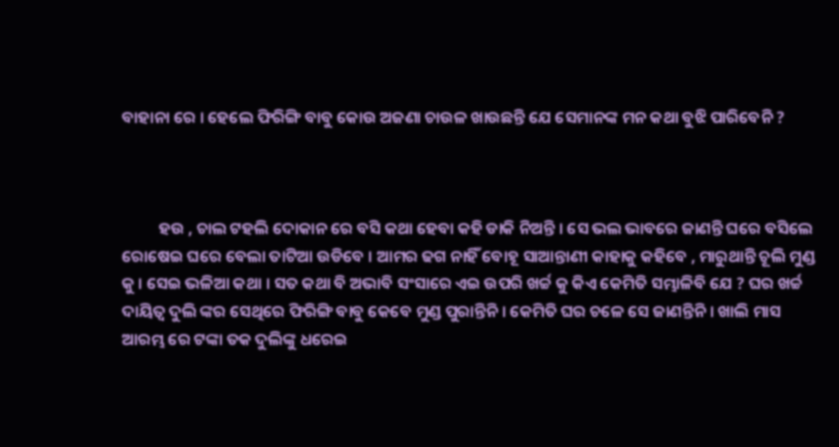ବାହାନା ରେ । ହେଲେ ଫିରିଙ୍ଗି ବାବୁ କୋଉ ଅଜଣା ଚାଉଳ ଖାଉଛନ୍ତି ଯେ ସେମାନଙ୍କ ମନ କଥା ବୁଝି ପାରିବେନି ?



          ହଉ , ଚାଲ ଟହଲି ଦୋକାନ ରେ ବସି କଥା ହେବା କହି ଡାକି ନିଅନ୍ତି । ସେ ଭଲ ଭାବରେ ଜାଣନ୍ତି ଘରେ ବସିଲେ ରୋଷେଇ ଘରେ ବେଲା ତାଟିଆ ଉଡିବେ । ଆମର ଢଗ ନାହିଁ ବୋହୂ ସାଆନ୍ତାଣୀ କାହାକୁ କହିବେ , ମାରୁଥାନ୍ତି ଚୂଲି ମୁଣ୍ଡ କୁ । ସେଇ ଭଳିଆ କଥା । ସତ କଥା ବି ଅଭାବି ସଂସାରେ ଏଇ ଉପରି ଖର୍ଚ୍ଚ କୁ କିଏ କେମିତି ସମ୍ଭାଳିବି ଯେ ? ଘର ଖର୍ଚ୍ଚ ଦାୟିତ୍ଵ ଦୁଲି ଙ୍କର ସେଥିରେ ଫିରିଙ୍ଗି ବାବୁ କେବେ ମୁଣ୍ଡ ପୁରାନ୍ତିନି । କେମିତି ଘର ଚଳେ ସେ ଜାଣନ୍ତିନି । ଖାଲି ମାସ ଆରମ୍ଭ ରେ ଟଙ୍କା ତକ ଦୁଲିଙ୍କୁ ଧରେଇ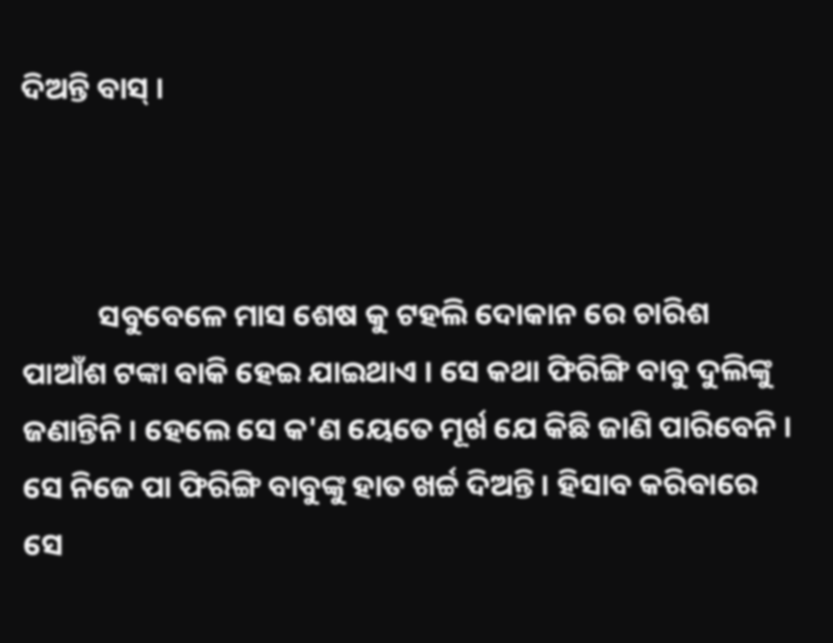ଦିଅନ୍ତି ବାସ୍ ।



           ସବୁବେଳେ ମାସ ଶେଷ କୁ ଟହଲି ଦୋକାନ ରେ ଚାରିଶ ପାଆଁଶ ଟଙ୍କା ବାକି ହେଇ ଯାଇଥାଏ । ସେ କଥା ଫିରିଙ୍ଗି ବାବୁ ଦୁଲିଙ୍କୁ ଜଣାନ୍ତିନି । ହେଲେ ସେ କ'ଣ ୟେତେ ମୂର୍ଖ ଯେ କିଛି ଜାଣି ପାରିବେନି । ସେ ନିଜେ ପା ଫିରିଙ୍ଗି ବାବୁଙ୍କୁ ହାତ ଖର୍ଚ୍ଚ ଦିଅନ୍ତି । ହିସାବ କରିବାରେ ସେ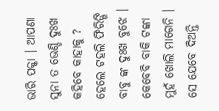ଭାରି ପକ୍କା । ଆପଣା ସୁନା ତ ଭେଣ୍ଡି ଦୁଃଖ କହିବେ କାହାକୁ ? ହେଲେ ଟହଲି ଫିରିଙ୍ଗି ବାବୁ ଙ୍କ ଦୁଃଖ ବୁଝେ । କେବେବି ବାକି ଟଙ୍କା ମୁହଁ ଖୋଲି ମାଗେନି । ସେ ଯେବେ ଦିଅନ୍ତି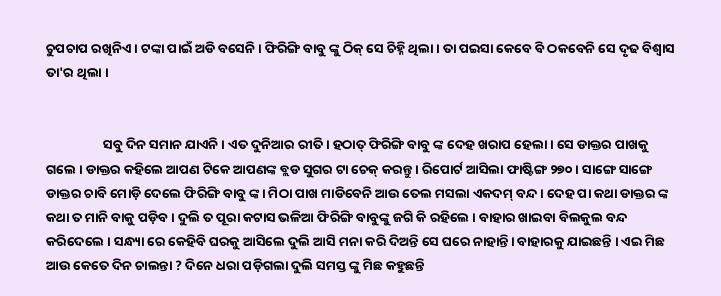ଚୁପଚାପ ରଖିନିଏ । ଟଙ୍କା ପାଇଁ ଅଡି ବସେନି । ଫିରିଙ୍ଗି ବାବୁ ଙ୍କୁ ଠିକ୍ ସେ ଚିହ୍ନି ଥିଲା । ତା ପଇସା କେବେ ବି ଠକବେନି ସେ ଦୃଢ ବିଶ୍ବାସ ତା'ର ଥିଲା ।


                   ସବୁ ଦିନ ସମାନ ଯାଏନି । ଏତ ଦୁନିଆର ରୀତି । ହଠାତ୍ ଫିରିଙ୍ଗି ବାବୁ ଙ୍କ ଦେହ ଖରାପ ହେଲା । ସେ ଡାକ୍ତର ପାଖକୁ ଗଲେ । ଡାକ୍ତର କହିଲେ ଆପଣ ଟିକେ ଆପଣଙ୍କ ବ୍ଲଡ ସୁଗର ଟା ଚେକ୍ କରନ୍ତୁ । ରିପୋର୍ଟ ଆସିଲା ଫାଷ୍ଟିଙ୍ଗ ୨୭୦ । ସାଙ୍ଗେ ସାଙ୍ଗେ ଡାକ୍ତର ଚାବି ମୋଡ଼ି ଦେଲେ ଫିରିଙ୍ଗି ବାବୁ ଙ୍କ। ମିଠା ପାଖ ମାଡିବେନି ଆଉ ତେଲ ମସଲା ଏକଦମ୍ ବନ୍ଦ । ଦେହ ପା କଥା ଡାକ୍ତର ଙ୍କ କଥା ତ ମାନି ବାକୁ ପଡ଼ିବ । ଦୁଲି ତ ପୂରା କଟାସ ଭଳିଆ ଫିରିଙ୍ଗି ବାବୁଙ୍କୁ ଜଗି କି ରହିଲେ । ବାହାର ଖାଇବା ବିଲକୁଲ ବନ୍ଦ କରିଦେଲେ । ସନ୍ଧ୍ୟା ରେ କେହିବି ଘରକୁ ଆସିଲେ ଦୁଲି ଆସି ମନା କରି ଦିଅନ୍ତି ସେ ଘରେ ନାହାନ୍ତି। ବାହାରକୁ ଯାଇଛନ୍ତି । ଏଇ ମିଛ ଆଉ କେତେ ଦିନ ଚାଲନ୍ତା ? ଦିନେ ଧରା ପଡ଼ିଗଲା ଦୁଲି ସମସ୍ତ ଙ୍କୁ ମିଛ କହୁଛନ୍ତି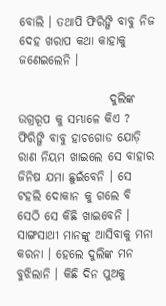ବୋଲି । ତଥାପି ଫିରିଙ୍ଗି ବାବୁ ନିଜ ଦେହ ଖରାପ କଥା କାହାକୁ ଜଣେଇଲେନି ।

                   ଦୁଲିଙ୍କ ଉଗ୍ରରୂପ କୁ ସମ୍ଭାଳେ କିଏ ? ଫିରିଙ୍ଗି ବାବୁ ହାଚଗୋଡ ଯୋଡ଼ି ରାଣ ନିୟମ ଖାଇଲେ ସେ ବାହାର ଜିନିଷ ଯମା ଛୁଇଁବେନି । ସେ ଟହଲି ଦୋକାନ କୁ ଗଲେ ବି ସେଠି ସେ କିଛି ଖାଇବେନି । ସାଙ୍ଗସାଥୀ ମାନଙ୍କୁ ଆସିବାକୁ ମନା କରନା । ହେଲେ ଦୁଲିଙ୍କ ମନ ବୁଝିଲାନି । କିଛି ଦିନ ପୁଅକୁ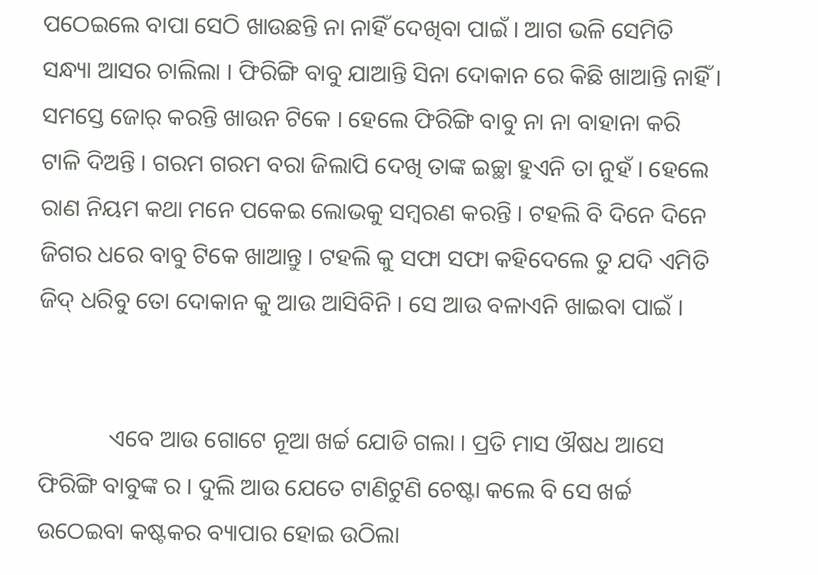ପଠେଇଲେ ବାପା ସେଠି ଖାଉଛନ୍ତି ନା ନାହିଁ ଦେଖିବା ପାଇଁ । ଆଗ ଭଳି ସେମିତି ସନ୍ଧ୍ୟା ଆସର ଚାଲିଲା । ଫିରିଙ୍ଗି ବାବୁ ଯାଆନ୍ତି ସିନା ଦୋକାନ ରେ କିଛି ଖାଆନ୍ତି ନାହିଁ। ସମସ୍ତେ ଜୋର୍ କରନ୍ତି ଖାଉନ ଟିକେ । ହେଲେ ଫିରିଙ୍ଗି ବାବୁ ନା ନା ବାହାନା କରି ଟାଳି ଦିଅନ୍ତି । ଗରମ ଗରମ ବରା ଜିଲାପି ଦେଖି ତାଙ୍କ ଇଚ୍ଛା ହୁଏନି ତା ନୁହଁ । ହେଲେ ରାଣ ନିୟମ କଥା ମନେ ପକେଇ ଲୋଭକୁ ସମ୍ବରଣ କରନ୍ତି । ଟହଲି ବି ଦିନେ ଦିନେ ଜିଗର ଧରେ ବାବୁ ଟିକେ ଖାଆନ୍ତୁ । ଟହଲି କୁ ସଫା ସଫା କହିଦେଲେ ତୁ ଯଦି ଏମିତି ଜିଦ୍ ଧରିବୁ ତୋ ଦୋକାନ କୁ ଆଉ ଆସିବିନି । ସେ ଆଉ ବଳାଏନି ଖାଇବା ପାଇଁ ।


            ଏବେ ଆଉ ଗୋଟେ ନୂଆ ଖର୍ଚ୍ଚ ଯୋଡି ଗଲା । ପ୍ରତି ମାସ ଔଷଧ ଆସେ ଫିରିଙ୍ଗି ବାବୁଙ୍କ ର । ଦୁଲି ଆଉ ଯେତେ ଟାଣିଟୁଣି ଚେଷ୍ଟା କଲେ ବି ସେ ଖର୍ଚ୍ଚ ଉଠେଇବା କଷ୍ଟକର ବ୍ୟାପାର ହୋଇ ଉଠିଲା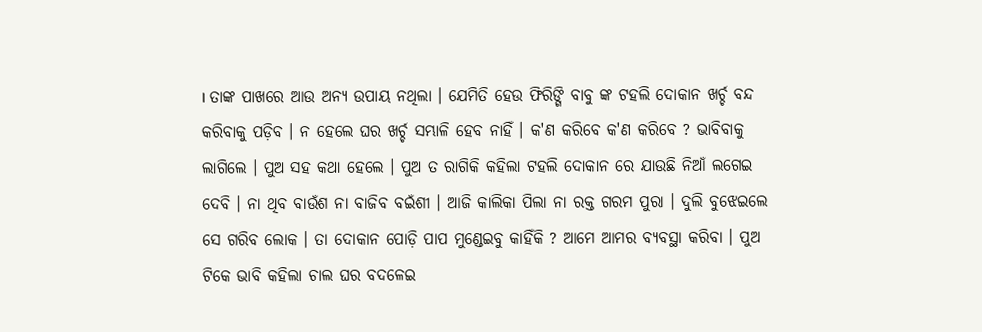। ତାଙ୍କ ପାଖରେ ଆଉ ଅନ୍ୟ ଉପାୟ ନଥିଲା । ଯେମିତି ହେଉ ଫିରିଙ୍ଗି ବାବୁ ଙ୍କ ଟହଲି ଦୋକାନ ଖର୍ଚ୍ଚ ବନ୍ଦ କରିବାକୁ ପଡ଼ିବ । ନ ହେଲେ ଘର ଖର୍ଚ୍ଚ ସମ୍ଭାଳି ହେବ ନାହିଁ । କ'ଣ କରିବେ କ'ଣ କରିବେ ? ଭାବିବାକୁ ଲାଗିଲେ । ପୁଅ ସହ କଥା ହେଲେ । ପୁଅ ତ ରାଗିକି କହିଲା ଟହଲି ଦୋକାନ ରେ ଯାଉଛି ନିଆଁ ଲଗେଇ ଦେବି । ନା ଥିବ ବାଉଁଶ ନା ବାଜିବ ବଇଁଶୀ । ଆଜି କାଲିକା ପିଲା ନା ରକ୍ତ ଗରମ ପୁରା । ଦୁଲି ବୁଝେଇଲେ ସେ ଗରିବ ଲୋକ । ତା ଦୋକାନ ପୋଡ଼ି ପାପ ମୁଣ୍ଡେଇବୁ କାହିଁକି ? ଆମେ ଆମର ବ୍ୟବସ୍ଥା କରିବା । ପୁଅ ଟିକେ ଭାବି କହିଲା ଚାଲ ଘର ବଦଳେଇ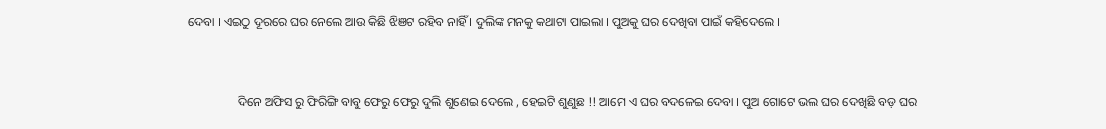ଦେବା । ଏଇଠୁ ଦୂରରେ ଘର ନେଲେ ଆଉ କିଛି ଝିଞଟ ରହିବ ନାହିଁ । ଦୁଲିଙ୍କ ମନକୁ କଥାଟା ପାଇଲା । ପୁଅକୁ ଘର ଦେଖିବା ପାଇଁ କହିଦେଲେ ।


                ଦିନେ ଅଫିସ ରୁ ଫିରିଙ୍ଗି ବାବୁ ଫେରୁ ଫେରୁ ଦୁଲି ଶୁଣେଇ ଦେଲେ , ହେଇଟି ଶୁଣୁଛ !! ଆମେ ଏ ଘର ବଦଳେଇ ଦେବା । ପୁଅ ଗୋଟେ ଭଲ ଘର ଦେଖିଛି ବଡ଼ ଘର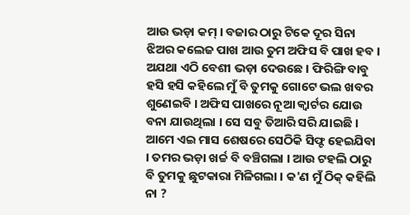ଆଉ ଭଡ଼ା କମ୍ । ବଜାର ଠାରୁ ଟିକେ ଦୂର ସିନା ଝିଅର କଲେଜ ପାଖ ଆଉ ତୁମ ଅଫିସ ବି ପାଖ ହବ । ଅଯଥା ଏଠି ବେଶୀ ଭଡ଼ା ଦେଉଛେ । ଫିରିଙ୍ଗି ବାବୁ ହସି ହସି କହିଲେ ମୁଁ ବି ତୁମକୁ ଗୋଟେ ଭଲ ଖବର ଶୁଣେଇବି । ଅଫିସ ପାଖରେ ନୂଆ କ୍ୱାର୍ଟର ଯୋଉ ବନା ଯାଉଥିଲା । ସେ ସବୁ ତିଆରି ସରି ଯାଇଛି । ଆମେ ଏଇ ମାସ ଶେଷରେ ସେଠିକି ସିଫ୍ଟ ହେଇଯିବା । ତମର ଭଡ଼ା ଖର୍ଚ୍ଚ ବି ବଞ୍ଚିଗଲା । ଆଉ ଟହଲି ଠାରୁ ବି ତୁମକୁ ଛୁଟକାରା ମିଳିଗଲା । କ'ଣ ମୁଁ ଠିକ୍ କହିଲି ନା ?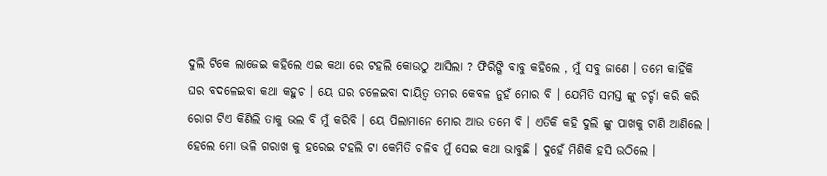ଦୁଲି ଟିକେ ଲାଜେଇ କହିଲେ ଏଇ କଥା ରେ ଟହଲି କୋଉଠୁ ଆସିଲା ? ଫିରିଙ୍ଗି ବାବୁ କହିଲେ , ମୁଁ ସବୁ ଜାଣେ । ତମେ କାହିଁକି ଘର ବଦଳେଇବା କଥା କହୁଚ । ୟେ ଘର ଚଳେଇବା ଦାୟିତ୍ଵ ତମର କେବଳ ନୁହଁ ମୋର ବି । ଯେମିତି ସମସ୍ତ ଙ୍କୁ ଚର୍ଚ୍ଚା କରି କରି ରୋଗ ଟିଏ କିଣିଲି ତାକୁ ଭଲ ବି ମୁଁ କରିବି । ୟେ ପିଲାମାନେ ମୋର ଆଉ ତମେ ବି । ଏତିକି କହି ଦୁଲି ଙ୍କୁ ପାଖକୁ ଟାଣି ଆଣିଲେ । ହେଲେ ମୋ ଭଳି ଗରାଖ କୁ ହରେଇ ଟହଲି ଟା କେମିତି ଚଳିବ ମୁଁ ସେଇ କଥା ଭାବୁଛି । ଦୁହେଁ ମିଶିକି ହସି ଉଠିଲେ ।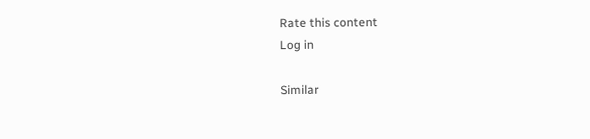Rate this content
Log in

Similar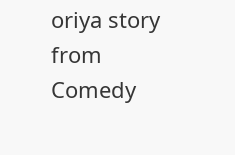oriya story from Comedy